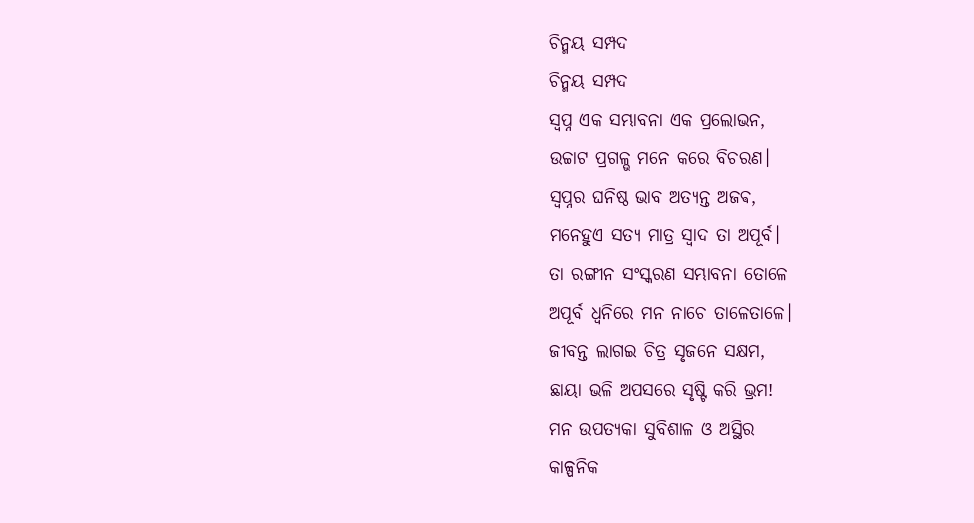ଚିନ୍ମୟ ସମ୍ପଦ
ଚିନ୍ମୟ ସମ୍ପଦ
ସ୍ବପ୍ନ ଏକ ସମ୍ଭାବନା ଏକ ପ୍ରଲୋଭନ,
ଉଚ୍ଚାଟ ପ୍ରଗଳ୍ଭ ମନେ କରେ ବିଚରଣ।
ସ୍ବପ୍ନର ଘନିଷ୍ଠ ଭାବ ଅତ୍ୟନ୍ତ ଅଜଵ,
ମନେହୁଏ ସତ୍ୟ ମାତ୍ର ସ୍ଵାଦ ତା ଅପୂର୍ବ।
ତା ରଙ୍ଗୀନ ସଂସ୍କରଣ ସମ୍ଭାବନା ତୋଳେ
ଅପୂର୍ବ ଧ୍ବନିରେ ମନ ନାଚେ ତାଳେତାଳେ।
ଜୀବନ୍ତ ଲାଗଇ ଚିତ୍ର ସୃଜନେ ସକ୍ଷମ,
ଛାୟା ଭଳି ଅପସରେ ସୃଷ୍ଟି କରି ଭ୍ରମ!
ମନ ଉପତ୍ୟକା ସୁବିଶାଳ ଓ ଅସ୍ଥିର
କାଳ୍ପନିକ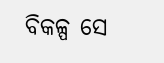ବିକଳ୍ପ ସେ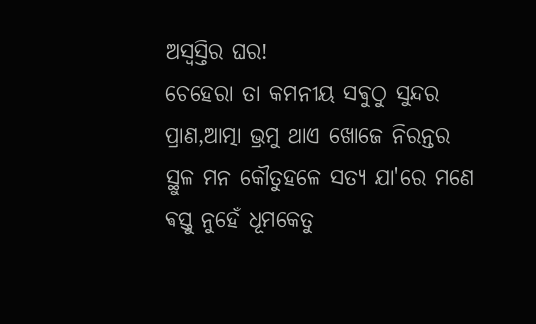ଅସ୍ଵସ୍ତିର ଘର!
ଚେହେରା ତା କମନୀୟ ସଵୁଠୁ ସୁନ୍ଦର
ପ୍ରାଣ,ଆତ୍ମା ଭ୍ରମୁ ଥାଏ ଖୋଜେ ନିରନ୍ତର
ସ୍ଥୁଳ ମନ କୌତୁହଳେ ସତ୍ୟ ଯା'ରେ ମଣେ
ଵସ୍ତୁ ନୁହେଁ ଧୂମକେତୁ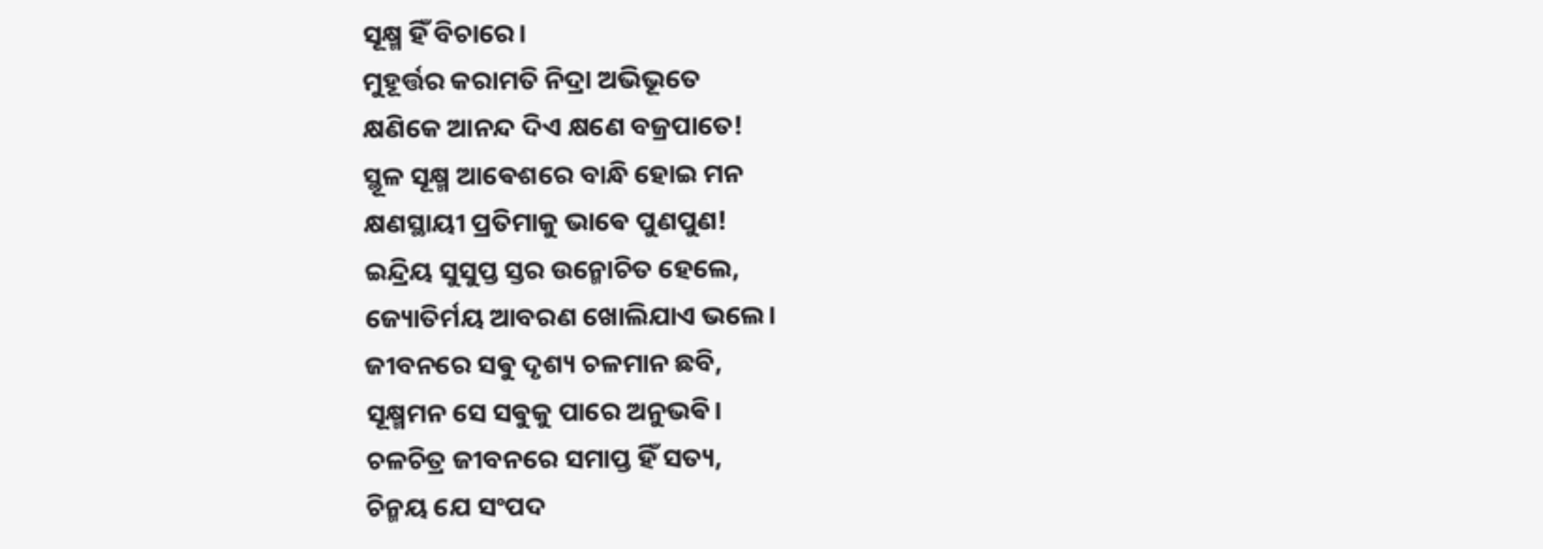ସୂକ୍ଷ୍ମ ହିଁ ବିଚାରେ।
ମୁହୂର୍ତ୍ତର କରାମତି ନିଦ୍ରା ଅଭିଭୂତେ
କ୍ଷଣିକେ ଆନନ୍ଦ ଦିଏ କ୍ଷଣେ ବଜ୍ରପାତେ!
ସ୍ଥୂଳ ସୂକ୍ଷ୍ମ ଆଵେଶରେ ବାନ୍ଧି ହୋଇ ମନ
କ୍ଷଣସ୍ଥାୟୀ ପ୍ରତିମାକୁ ଭାଵେ ପୁଣପୁଣ!
ଇନ୍ଦ୍ରିୟ ସୁସୁପ୍ତ ସ୍ତର ଉନ୍ମୋଚିତ ହେଲେ,
ଜ୍ୟୋତିର୍ମୟ ଆବରଣ ଖୋଲିଯାଏ ଭଲେ।
ଜୀବନରେ ସଵୁ ଦୃଶ୍ୟ ଚଳମାନ ଛବି,
ସୂକ୍ଷ୍ମମନ ସେ ସଵୁକୁ ପାରେ ଅନୁଭଵି।
ଚଳଚିତ୍ର ଜୀବନରେ ସମାପ୍ତ ହିଁ ସତ୍ୟ,
ଚିନ୍ମୟ ଯେ ସଂପଦ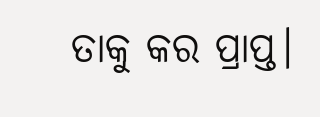ତାକୁ କର ପ୍ରାପ୍ତ।